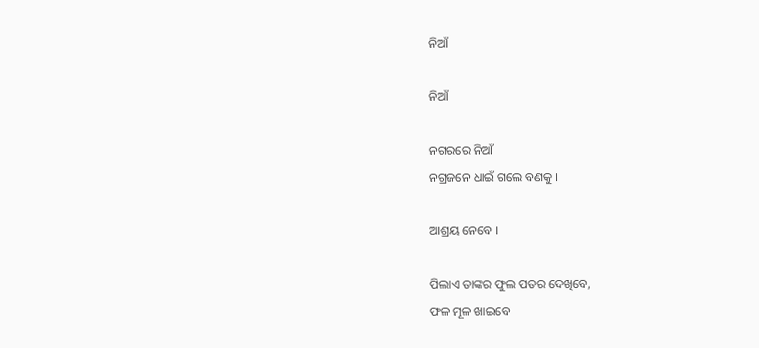ନିଆଁ

ନିଆଁ

ନଗରରେ ନିଆଁ
ନଗ୍ରଜନେ ଧାଇଁ ଗଲେ ବଣକୁ ।

ଆଶ୍ରୟ ନେବେ ।

ପିଲାଏ ତାଙ୍କର ଫୁଲ ପତର ଦେଖିବେ,
ଫଳ ମୂଳ ଖାଇବେ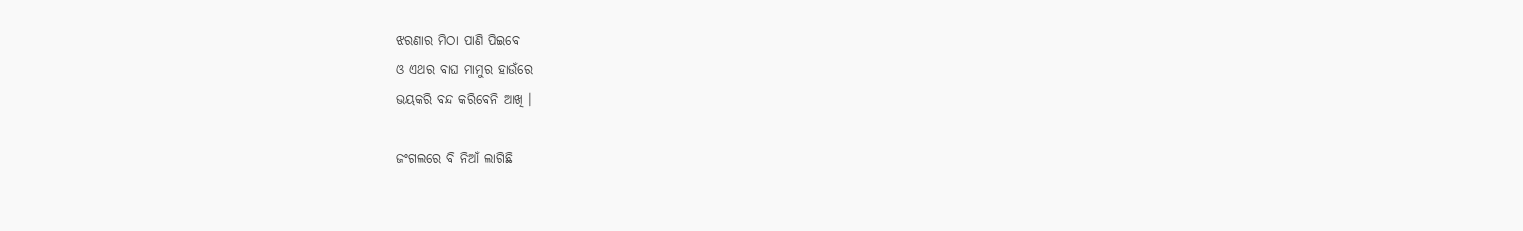ଝରଣାର ମିଠା ପାଣି ପିଇବେ
ଓ ଏଥର ବାଘ ମାମୁର ହାଉଁରେ
ଭୟକରି ବନ୍ଦ କରିବେନି ଆଖି ।

ଜଂଗଲରେ ବି ନିଆଁ ଲାଗିଛି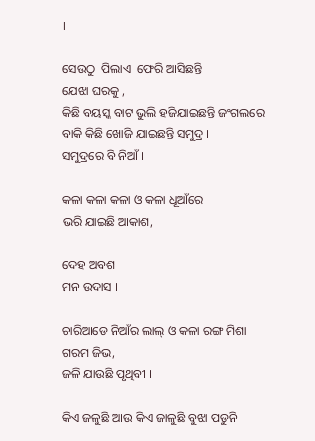।

ସେଉଠୁ  ପିଲାଏ  ଫେରି ଆସିଛନ୍ତି
ଯେଝା ଘରକୁ ,
କିଛି ବୟସ୍କ ବାଟ ଭୁଲି ହଜିଯାଇଛନ୍ତି ଜଂଗଲରେ
ବାକି କିଛି ଖୋଜି ଯାଇଛନ୍ତି ସମୁଦ୍ର ।
ସମୁଦ୍ରରେ ବି ନିଆଁ ।

କଳା କଳା କଳା ଓ କଳା ଧୂଆଁରେ
ଭରି ଯାଇଛି ଆକାଶ,

ଦେହ ଅବଶ
ମନ ଉଦାସ ।

ଚାରିଆଡେ ନିଆଁର ଲାଲ୍ ଓ କଳା ରଙ୍ଗ ମିଶା
ଗରମ ଜିଭ,
ଜଳି ଯାଉଛି ପୃଥିବୀ ।

କିଏ ଜଳୁଛି ଆଉ କିଏ ଜାଳୁଛି ବୁଝା ପଡୁନି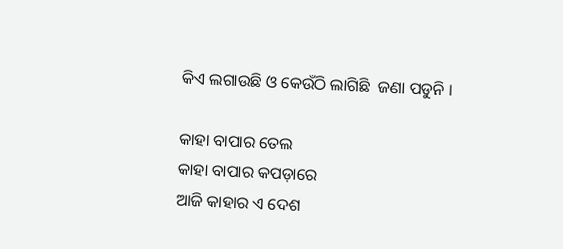କିଏ ଲଗାଉଛି ଓ କେଉଁଠି ଲାଗିଛି  ଜଣା ପଡୁନି ।

କାହା ବାପାର ତେଲ
କାହା ବାପାର କପଡ଼ାରେ
ଆଜି କାହାର ଏ ଦେଶ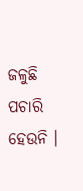ଜଳୁଛି
ପଚାରି ହେଉନି ।